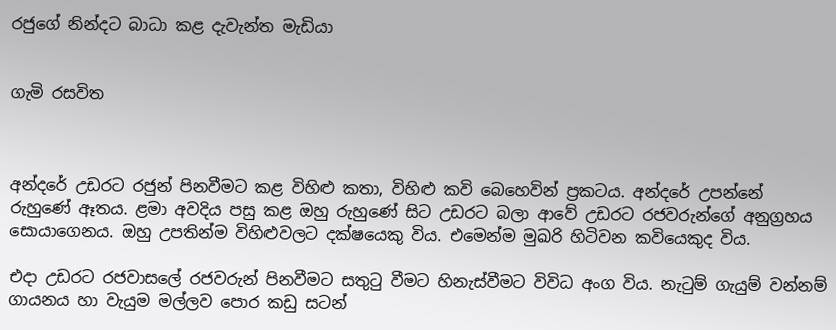රජුගේ නින්දට බාධා කළ දැවැන්ත මැඩියා


ගැමි රසවිත



අන්දරේ උඩරට රජුන් පිනවීමට කළ විහිළු කතා, විහිළු කවි බෙහෙවින් ප්‍රකටය. අන්දරේ උපන්නේ රුහුණේ ඈතය. ළමා අවදිය පසු කළ ඔහු රුහුණේ සිට උඩරට බලා ආවේ උඩරට රජවරුන්ගේ අනුග්‍රහය සොයාගෙනය. ඔහු උපතින්ම විහිළුවලට දක්ෂයෙකු විය. එමෙන්ම මුඛරි හිටිවන කවියෙකුද විය.

එදා උඩරට රජවාසලේ රජවරුන් පිනවීමට සතුටු වීමට හිනැස්වීමට විවිධ අංග විය. නැටුම් ගැයුම් වන්නම් ගායනය හා වැයුම මල්ලව පොර කඩු සටන්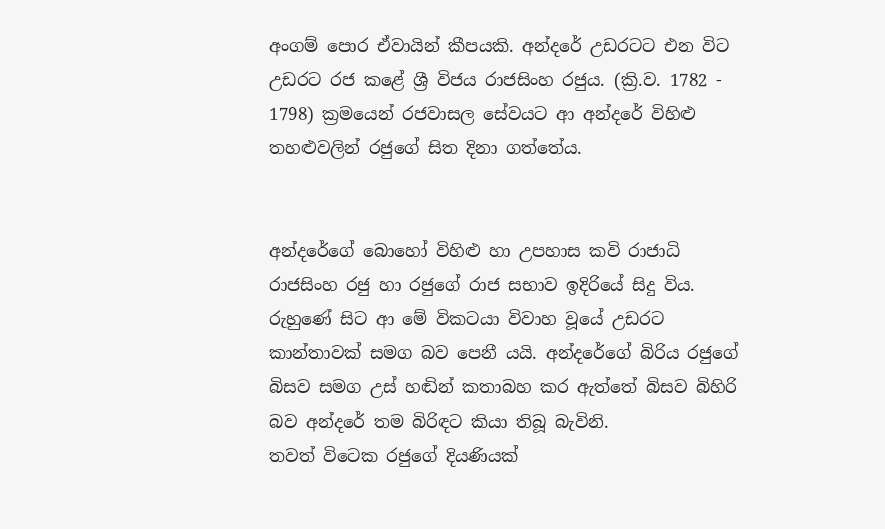අංගම් පොර ඒවායින් කීපයකි. අන්දරේ උඩරටට එන විට උඩරට රජ කළේ ශ්‍රී විජය රාජසිංහ රජුය. (ක්‍රි.ව. 1782 - 1798) ක්‍රමයෙන් රජවාසල සේවයට ආ අන්දරේ විහිළු තහළුවලින් රජුගේ සිත දිනා ගත්තේය.


අන්දරේගේ බොහෝ විහිළු හා උපහාස කවි රාජාධි රාජසිංහ රජු හා රජුගේ රාජ සභාව ඉදිරියේ සිදු විය. රුහුණේ සිට ආ මේ විකටයා විවාහ වූයේ උඩරට කාන්තාවක් සමග බව පෙනී යයි. අන්දරේගේ බිරිය රජුගේ බිසව සමග උස් හඬින් කතාබහ කර ඇත්තේ බිසව බිහිරි බව අන්දරේ තම බිරිඳට කියා තිබූ බැවිනි.
තවත් විටෙක රජුගේ දියණියක්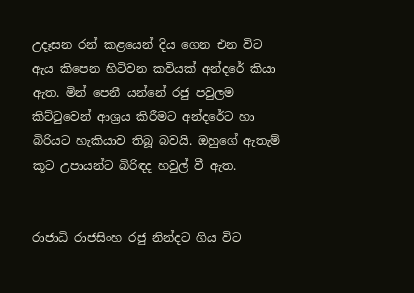උදෑසන රන් කළයෙන් දිය ගෙන එන විට ඇය කිපෙන හිටිවන කවියක් අන්දරේ කියා ඇත. මින් පෙනී යන්නේ රජු පවුලම කිට්ටුවෙන් ආශ්‍රය කිරීමට අන්දරේට හා බිරියට හැකියාව තිබූ බවයි. ඔහුගේ ඇතැම් කූට උපායන්ට බිරිඳද හවුල් වී ඇත.


රාජාධි රාජසිංහ රජු නින්දට ගිය විට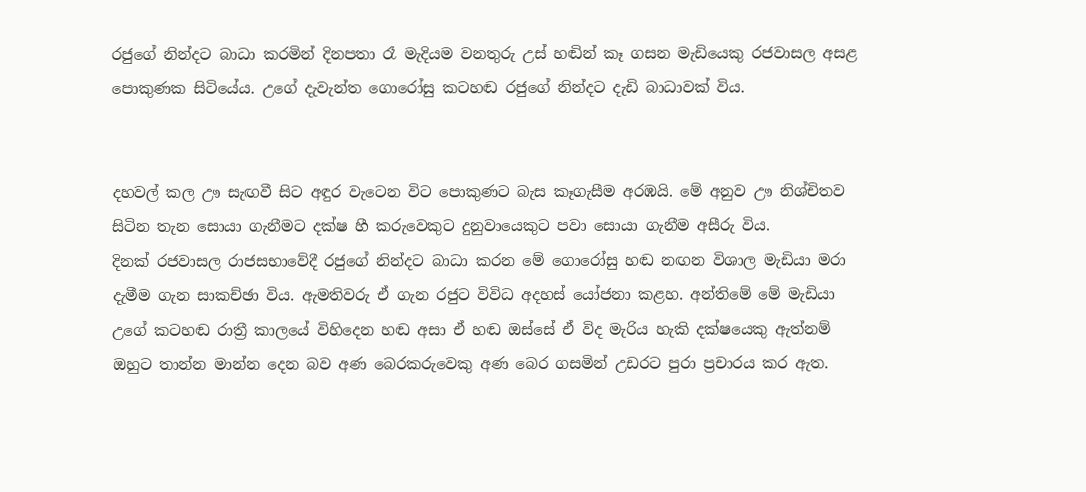රජුගේ නින්දට බාධා කරමින් දිනපතා රෑ මැදියම වනතුරු උස් හඬින් කෑ ගසන මැඩියෙකු රජවාසල අසළ පොකුණක සිටියේය. උගේ දැවැන්ත ගොරෝසු කටහඬ රජුගේ නින්දට දැඩි බාධාවක් විය.


දහවල් කල ඌ සැඟවී සිට අඳුර වැටෙන විට පොකුණට බැස කෑගැසීම අරඹයි. මේ අනුව ඌ නිශ්චිතව සිටින තැන සොයා ගැනීමට දක්ෂ හී කරුවෙකුට දුනුවායෙකුට පවා සොයා ගැනීම අසීරු විය.
දිනක් රජවාසල රාජසභාවේදී රජුගේ නින්දට බාධා කරන මේ ගොරෝසු හඬ නඟන විශාල මැඩියා මරා දැමීම ගැන සාකච්ඡා විය. ඇමතිවරු ඒ ගැන රජුට විවිධ අදහස් යෝජනා කළහ. අන්තිමේ මේ මැඩියා උගේ කටහඬ රාත්‍රී කාලයේ විහිදෙන හඬ අසා ඒ හඬ ඔස්සේ ඒ විද මැරිය හැකි දක්ෂයෙකු ඇත්නම් ඔහුට තාන්න මාන්න දෙන බව අණ බෙරකරුවෙකු අණ බෙර ගසමින් උඩරට පුරා ප්‍රචාරය කර ඇත.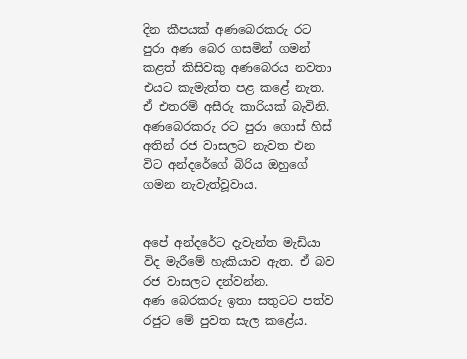දින කීපයක් අණබෙරකරු රට පුරා අණ බෙර ගසමින් ගමන් කළත් කිසිවකු අණබෙරය නවතා එයට කැමැත්ත පළ කළේ නැත. ඒ එතරම් අසීරු කාරියක් බැවිනි. අණබෙරකරු රට පුරා ගොස් හිස් අතින් රජ වාසලට නැවත එන විට අන්දරේගේ බිරිය ඔහුගේ ගමන නැවැත්වූවාය.


අපේ අන්දරේට දැවැන්ත මැඩියා විද මැරීමේ හැකියාව ඇත. ඒ බව රජ වාසලට දන්වන්න.
අණ බෙරකරු ඉතා සතුටට පත්ව රජුට මේ පුවත සැල කළේය.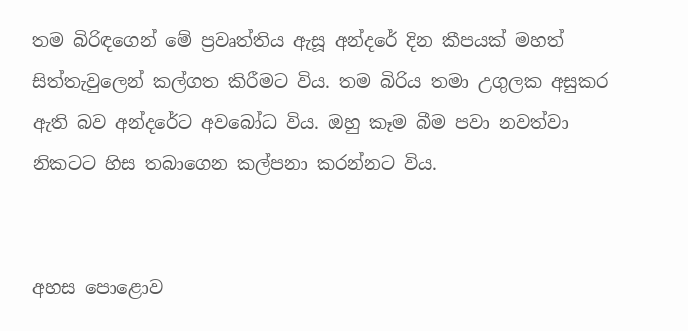තම බිරිඳගෙන් මේ ප්‍රවෘත්තිය ඇසූ අන්දරේ දින කීපයක් මහත් සිත්තැවුලෙන් කල්ගත කිරීමට විය. තම බිරිය තමා උගුලක අසුකර ඇති බව අන්දරේට අවබෝධ විය. ඔහු කෑම බීම පවා නවත්වා නිකටට හිස තබාගෙන කල්පනා කරන්නට විය.


අහස පොළොව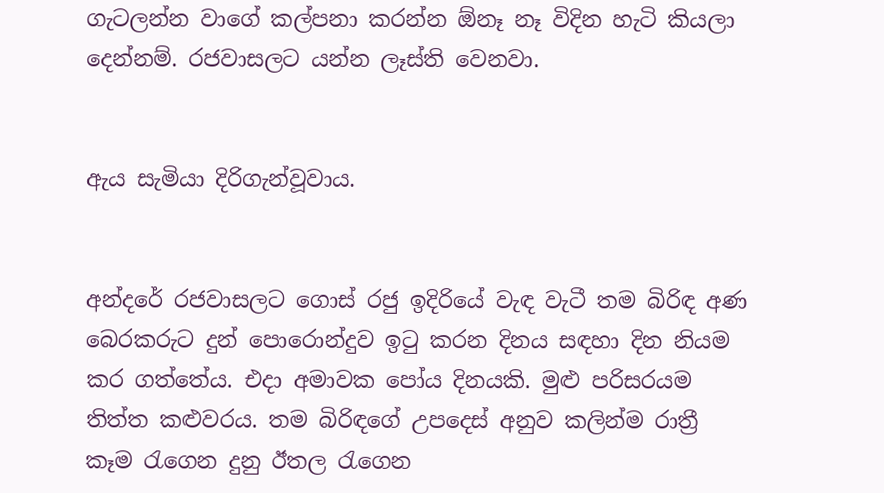ගැටලන්න වාගේ කල්පනා කරන්න ඕනෑ නෑ විදින හැටි කියලා දෙන්නම්. රජවාසලට යන්න ලෑස්ති වෙනවා.


ඇය සැමියා දිරිගැන්වූවාය.


අන්දරේ රජවාසලට ගොස් රජු ඉදිරියේ වැඳ වැටී තම බිරිඳ අණ බෙරකරුට දුන් පොරොන්දුව ඉටු කරන දිනය සඳහා දින නියම කර ගත්තේය. එදා අමාවක පෝය දිනයකි. මුළු පරිසරයම තිත්ත කළුවරය. තම බිරිඳගේ උපදෙස් අනුව කලින්ම රාත්‍රී කෑම රැගෙන දුනු ඊතල රැගෙන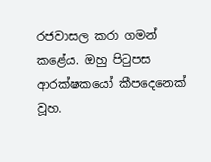රජවාසල කරා ගමන් කළේය. ඔහු පිටුපස ආරක්ෂකයෝ කීපදෙනෙක් වූහ.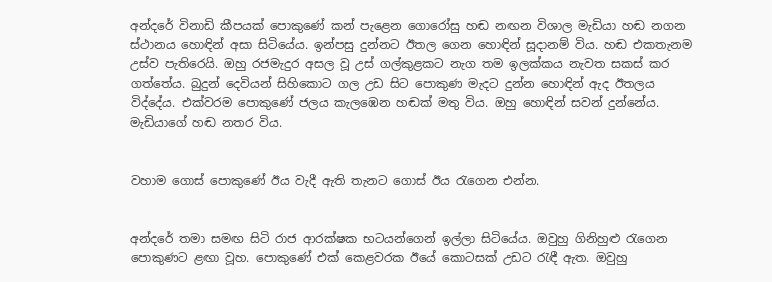අන්දරේ විනාඩි කීපයක් පොකුණේ කන් පැළෙන ගොරෝසු හඬ නඟන විශාල මැඩියා හඬ නගන ස්ථානය හොඳින් අසා සිටියේය. ඉන්පසු දුන්නට ඊතල ගෙන හොඳින් සූදානම් විය. හඬ එකතැනම උස්ව පැතිරෙයි. ඔහු රජමැදුර අසල වූ උස් ගල්කුළකට නැග තම ඉලක්කය නැවත සකස් කර ගත්තේය. බුදුන් දෙවියන් සිහිකොට ගල උඩ සිට පොකුණ මැදට දුන්න හොඳින් ඇද ඊතලය විද්දේය. එක්වරම පොකුණේ ජලය කැලඹෙන හඬක් මතු විය. ඔහු හොඳින් සවන් දුන්නේය. මැඩියාගේ හඬ නතර විය.


වහාම ගොස් පොකුණේ ඊය වැදී ඇති තැනට ගොස් ඊය රැගෙන එන්න.


අන්දරේ තමා සමඟ සිටි රාජ ආරක්ෂක භටයන්ගෙන් ඉල්ලා සිටියේය. ඔවුහු ගිනිහුළු රැගෙන පොකුණට ළඟා වූහ. පොකුණේ එක් කෙළවරක ඊයේ කොටසක් උඩට රැඳී ඇත. ඔවුහු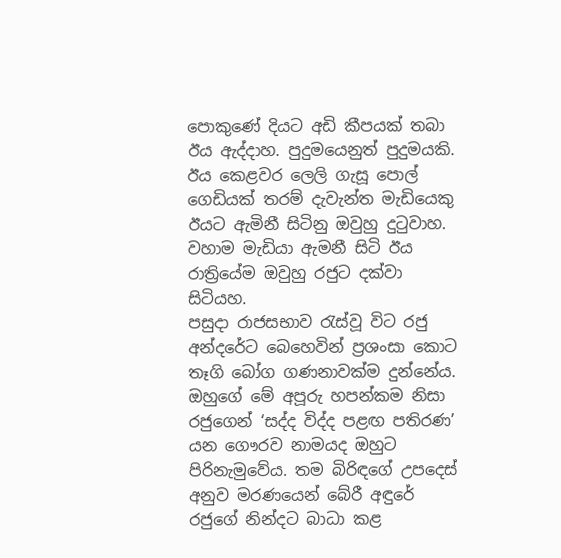පොකුණේ දියට අඩි කීපයක් තබා ඊය ඇද්දාහ. පුදුමයෙනුත් පුදුමයකි. ඊය කෙළවර ලෙලි ගැසූ පොල් ගෙඩියක් තරම් දැවැන්ත මැඩියෙකු ඊයට ඇමිනී සිටිනු ඔවුහු දුටුවාහ. වහාම මැඩියා ඇමනී සිටි ඊය රාත්‍රියේම ඔවුහු රජුට දක්වා සිටියහ.
පසුදා රාජසභාව රැස්වූ විට රජු අන්දරේට බෙහෙවින් ප්‍රශංසා කොට තෑගි බෝග ගණනාවක්ම දුන්නේය.
ඔහුගේ මේ අපූරු හපන්කම නිසා රජුගෙන් ‘සද්ද විද්ද පළඟ පතිරණ’ යන ගෞරව නාමයද ඔහුට පිරිනැමුවේය. තම බිරිඳගේ උපදෙස් අනුව මරණයෙන් බේරී අඳුරේ රජුගේ නින්දට බාධා කළ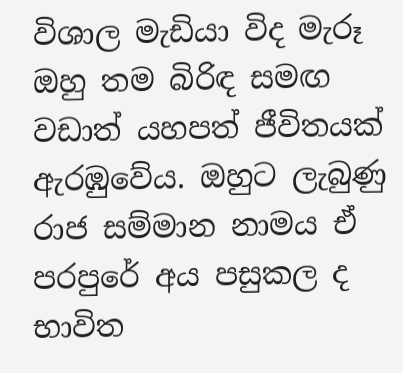විශාල මැඩියා විද මැරූ ඔහු තම බිරිඳ සමඟ වඩාත් යහපත් ජීවිතයක් ඇරඹුවේය. ඔහුට ලැබුණු රාජ සම්මාන නාමය ඒ පරපුරේ අය පසුකල ද භාවිත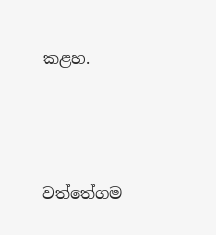කළහ.





වත්තේගම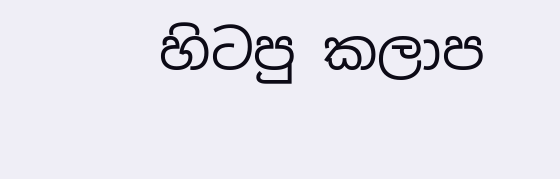හිටපු කලාප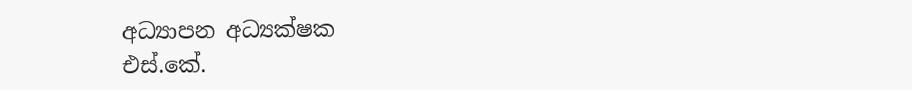අධ්‍යාපන අධ්‍යක්ෂක
එස්.කේ.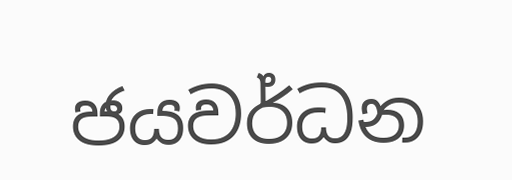ජයවර්ධන